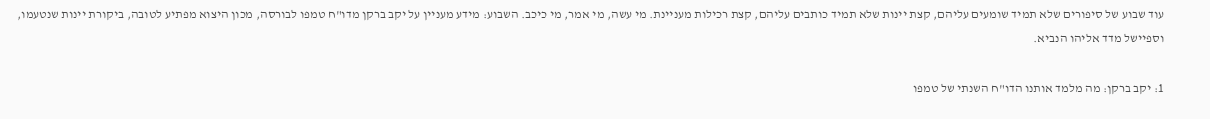עוד שבוע של סיפורים שלא תמיד שומעים עליהם, קצת יינות שלא תמיד כותבים עליהם, קצת רכילות מעניינת. מי עשה, מי אמר, מי כיכב. השבוע: מידע מעניין על יקב ברקן מדו"ח טמפו לבורסה, מכון היצוא מפתיע לטובה, ביקורת יינות שנטעמו, וספיישל מדד אליהו הנביא.

1: יקב ברקן: מה מלמד אותנו הדו"ח השנתי של טמפו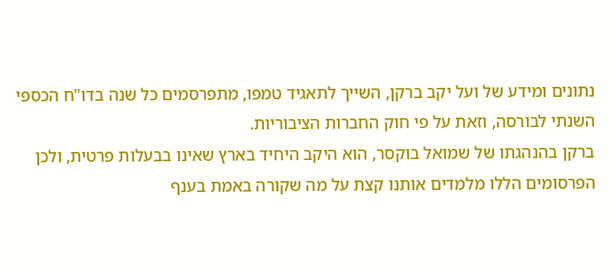נתונים ומידע של ועל יקב ברקן, השייך לתאגיד טמפו, מתפרסמים כל שנה בדו"ח הכספי השנתי לבורסה, וזאת על פי חוק החברות הציבוריות.
ברקן בהנהגתו של שמואל בוקסר, הוא היקב היחיד בארץ שאינו בבעלות פרטית, ולכן הפרסומים הללו מלמדים אותנו קצת על מה שקורה באמת בענף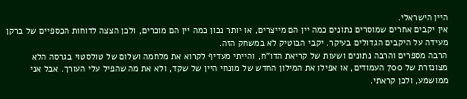היין הישראלי.
אין יקבים אחרים שמוסרים נתונים כמה יין הם מייצרים, או יותר נכון כמה יין הם מוכרים, ולכן הצצה לדוחות הכספיים של ברקן מעידה על היקבים הגדולים בעיקר. יקבי הבוטיק לא במשחק הזה.
הרבה מספרים והרבה נתונים ושעות של קריאת הדו"ח, והייתי מעדיף לקרוא את מלחמה ושלום של טולסטוי בגרסה הלא מצונזרת של 700 העמודים, או אפילו את המילון החדש של מונחי היין של שקד, ולא את מה שהפיל עלי העורך. אבל אני ממושמע, ולכן קראתי.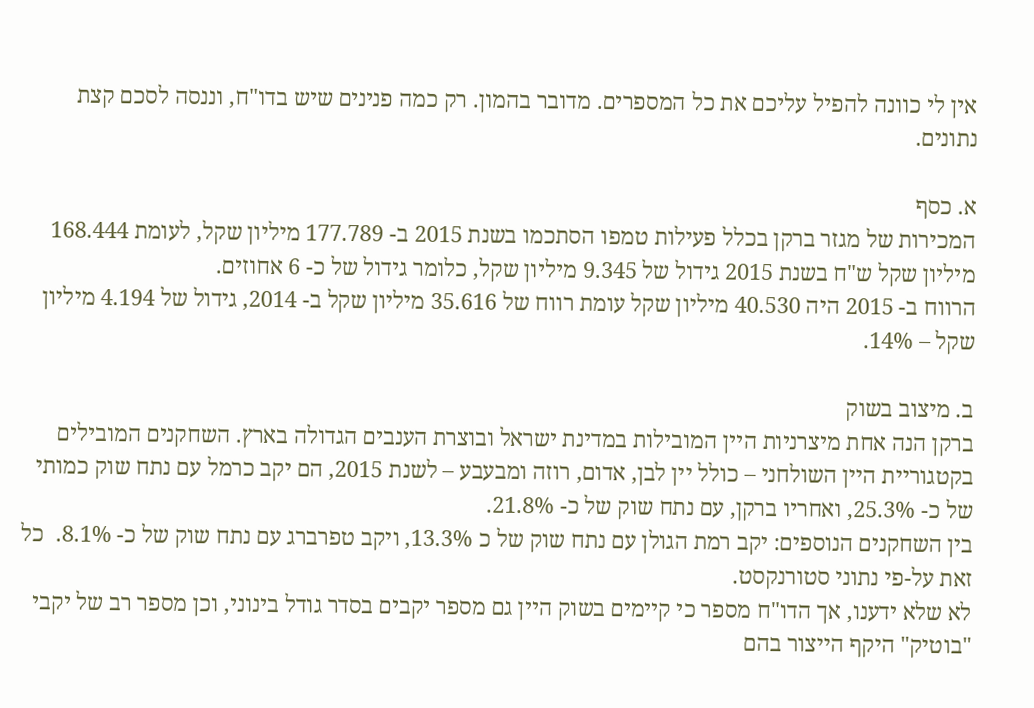אין לי כוונה להפיל עליכם את כל המספרים. מדובר בהמון. רק כמה פנינים שיש בדו"ח, וננסה לסכם קצת נתונים.

א. כסף
המכירות של מגזר ברקן בכלל פעילות טמפו הסתכמו בשנת 2015 ב- 177.789 מיליון שקל, לעומת 168.444 מיליון שקל ש"ח בשנת 2015 גידול של 9.345 מיליון שקל, כלומר גידול של כ- 6 אחוזים.
הרווח ב- 2015 היה 40.530 מיליון שקל עומת רווח של 35.616 מיליון שקל ב- 2014, גידול של 4.194 מיליון שקל – 14%.

ב. מיצוב בשוק
ברקן הנה אחת מיצרניות היין המובילות במדינת ישראל ובוצרת הענבים הגדולה בארץ. השחקנים המובילים בקטגוריית היין השולחני – כולל יין לבן, אדום, רוזה ומבעבע – לשנת 2015, הם יקב כרמל עם נתח שוק כמותי של כ- 25.3%, ואחריו ברקן, עם נתח שוק של כ- 21.8%.
בין השחקנים הנוספים: יקב רמת הגולן עם נתח שוק של כ 13.3%, ויקב טפרברג עם נתח שוק של כ- 8.1%.  כל זאת על-פי נתוני סטורנקסט.
לא שלא ידענו, אך הדו"ח מספר כי קיימים בשוק היין גם מספר יקבים בסדר גודל בינוני, וכן מספר רב של יקבי "בוטיק" היקף הייצור בהם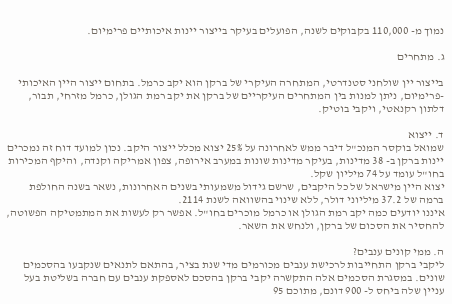נמוך מ- 110,000 בקבוקים לשנה, הפועלים בעיקר בייצור יינות איכותיים פרימיום.

ג. מתחרים

בייצור יין שולחני סטנדרטי, המתחרה העיקרי של ברקן הוא יקב כרמל. בתחום ייצור היין האיכותי -פרימיום, ניתן למנות בין המתחרים העיקריים של ברקן את יקב רמת הגולן, כרמל מזרחי, תבור, דלתון רקנאטי, ויקבי בוטיק.

ד. ייצוא
שמואל בוקסר המנכ"ל דיבר ממש לאחרונה על 25% יצוא מכלל ייצור היקב. נכון למועד דוח זה נמכרים יינות ברקן ב- 38 מדינות, בעיקר מדינות שונות במערב אירופה, צפון אמריקה וקנדה, והיקף המכירות בחו"ל עומד על 74 מיליון שקל.
יצוא היין מישראל של כל היקבים, שרשם גידול משמעותי בשנים האחרונות, נשאר בשנה החולפת ברמה של 37.2 מיליוני דולר, ללא שינוי בהשוואה לשנת 2114.
איננו יודעים כמה יקב רמת הגולן או כרמל מוכרים בחו"ל. אפשר רק לעשות את המתמטיקה הפשוטה, להחסיר את הסכום של ברקן, ולנחש את השאר.

ה. ממי קונים ענבים?
ליקבי ברקן התחייבות לרכישת ענבים מכורמים מדי שנת בציר, בהתאם לתנאים שנקבעו בהסכמים שונים. במסגרת הסכמים אלה התקשרה יקבי ברקן בהסכם לאספקת ענבים עם חברה בשליטת בעל עניין שלה ביחס ל- 900 דונם, מתוכם 95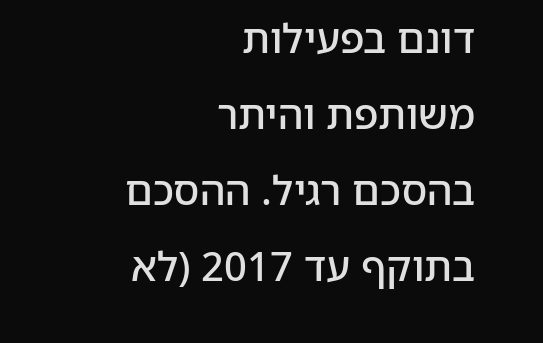דונם בפעילות משותפת והיתר בהסכם רגיל. ההסכם בתוקף עד 2017 (לא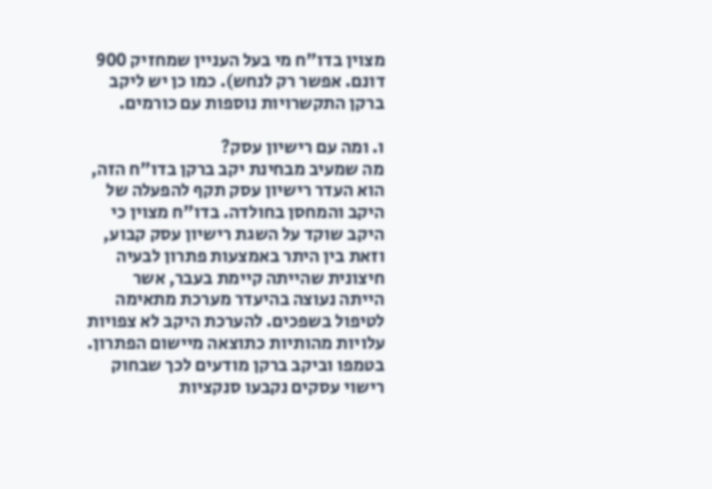מצוין בדו"ח מי בעל העניין שמחזיק 900 דונם. אפשר רק לנחש). כמו כן יש ליקב ברקן התקשרויות נוספות עם כורמים.

ו. ומה עם רישיון עסק?
מה שמעיב מבחינת יקב ברקן בדו"ח הזה, הוא העדר רישיון עסק תקף להפעלה של היקב והמחסן בחולדה. בדו"ח מצוין כי היקב שוקד על השגת רישיון עסק קבוע, וזאת בין היתר באמצעות פתרון לבעיה חיצונית שהייתה קיימת בעבר, אשר הייתה נעוצה בהיעדר מערכת מתאימה לטיפול בשפכים. להערכת היקב לא צפויות עלויות מהותיות כתוצאה מיישום הפתרון.
בטמפו וביקב ברקן מודעים לכך שבחוק רישוי עסקים נקבעו סנקציות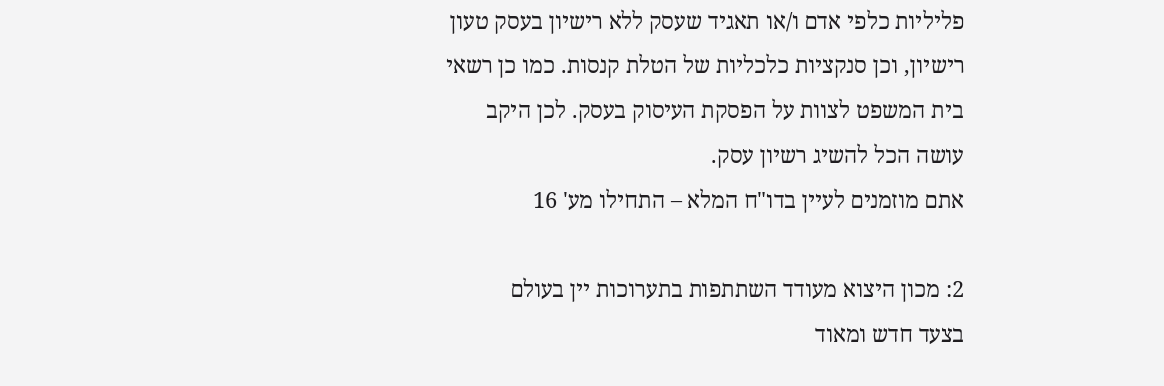פליליות כלפי אדם ו/או תאגיד שעסק ללא רישיון בעסק טעון רישיון, וכן סנקציות כלכליות של הטלת קנסות. כמו כן רשאי בית המשפט לצוות על הפסקת העיסוק בעסק. לכן היקב עושה הכל להשיג רשיון עסק.
אתם מוזמנים לעיין בדו"ח המלא – התחילו מע' 16

2: מכון היצוא מעודד השתתפות בתערוכות יין בעולם
בצעד חדש ומאוד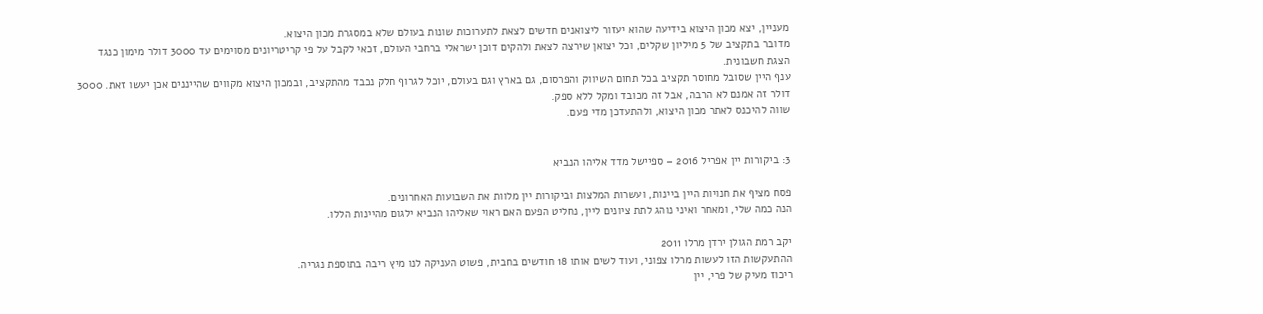מעניין, יצא מכון היצוא בידיעה שהוא יעזור ליצואנים חדשים לצאת לתערוכות שונות בעולם שלא במסגרת מכון היצוא.
מדובר בתקציב של 5 מיליון שקלים, וכל יצואן שירצה לצאת ולהקים דוכן ישראלי ברחבי העולם, זכאי לקבל על פי קריטריונים מסוימים עד 3000 דולר מימון כנגד הצגת חשבונית.
ענף היין שסובל מחוסר תקציב בכל תחום השיווק והפרסום, גם בארץ וגם בעולם, יוכל לגרוף חלק נכבד מהתקציב, ובמכון היצוא מקווים שהייננים אכן יעשו זאת. 3000 דולר זה אמנם לא הרבה, אבל זה מכובד ומקל ללא ספק.
שווה להיכנס לאתר מכון היצוא, ולהתעדכן מדי פעם.


3: ביקורות יין אפריל 2016 – ספיישל מדד אליהו הנביא

פסח מציף את חנויות היין ביינות, ועשרות המלצות וביקורות יין מלוות את השבועות האחרונים.
הנה כמה שלי, ומאחר ואיני נוהג לתת ציונים ליין, נחליט הפעם האם ראוי שאליהו הנביא ילגום מהיינות הללו.

יקב רמת הגולן ירדן מרלו 2011
ההתעקשות הזו לעשות מרלו צפוני, ועוד לשים אותו 18 חודשים בחבית, פשוט העניקה לנו מיץ ריבה בתוספת נגריה.
ריכוז מעיק של פרי, יין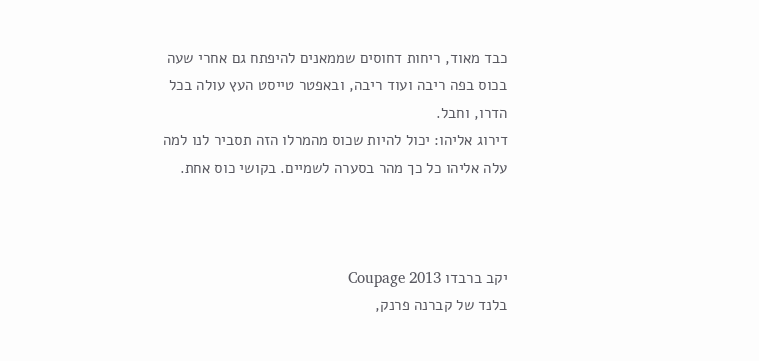כבד מאוד, ריחות דחוסים שממאנים להיפתח גם אחרי שעה בכוס בפה ריבה ועוד ריבה, ובאפטר טייסט העץ עולה בכל הדרו, וחבל.
דירוג אליהו: יכול להיות שכוס מהמרלו הזה תסביר לנו למה עלה אליהו כל כך מהר בסערה לשמיים. בקושי כוס אחת.



יקב ברבדו Coupage 2013
בלנד של קברנה פרנק,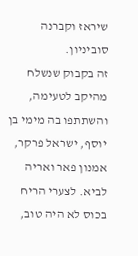שיראז וקברנה סוביניון.
זה בקבוק שנשלח מהיקב לטעימה, והשתתפו בה מימי בן יוסף, ישראל פרקר, אמנון פאר ואריה לביא. לצערי הריח בכוס לא היה טוב,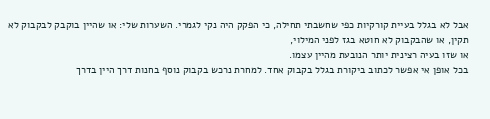אבל לא בגלל בעיית קורקיות כפי שחשבתי תחילה, כי הפקק היה נקי לגמרי. השערות שלי: או שהיין בוקבק לבקבוק לא תקין, או שהבקבוק לא חוטא בגז לפני המילוי,
או שזו בעיה רצינית יותר הנובעת מהיין עצמו.
בכל אופן אי אפשר לכתוב ביקורת בגלל בקבוק אחד. למחרת נרכש בקבוק נוסף בחנות דרך היין בדרך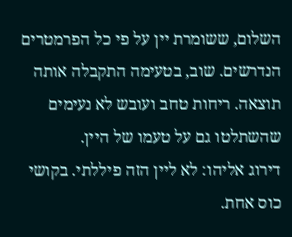השלום, ששומרת יין על פי כל הפרמטרים הנדרשים. שוב, בטעימה התקבלה אותה תוצאה. ריחות טחב ועובש לא נעימים שהשתלטו גם על טעמו של היין.
דירוג אליהו: לא ליין הזה פיללתי. בקושי כוס אחת.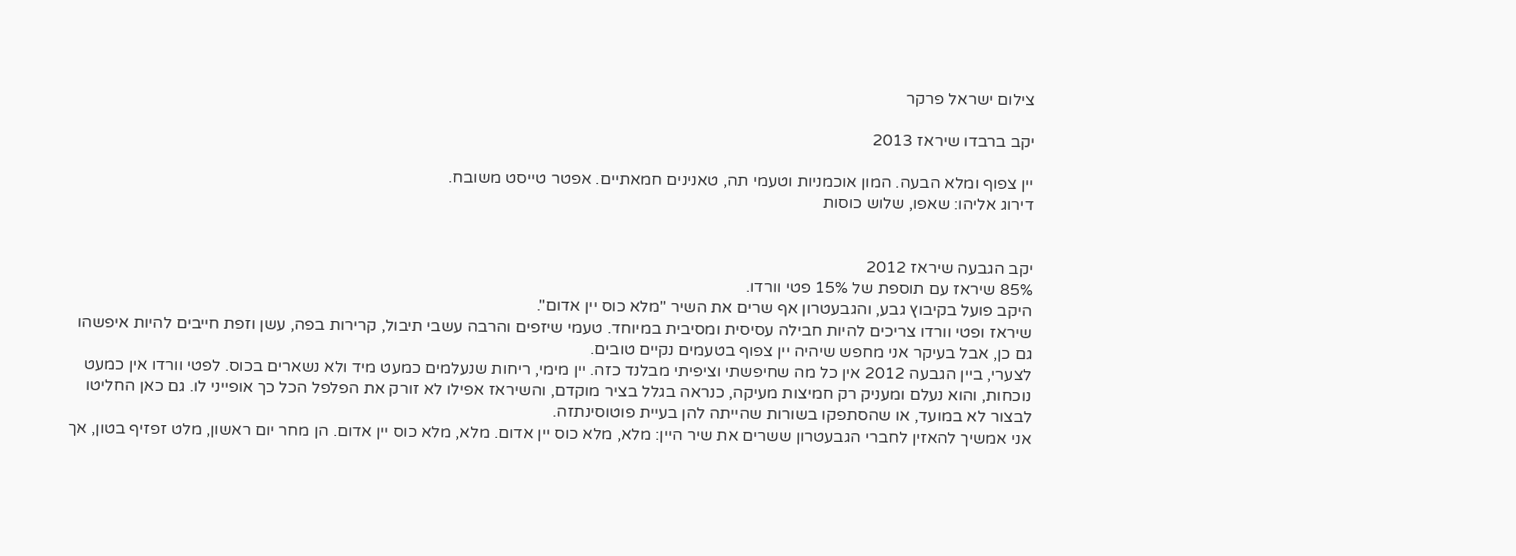צילום ישראל פרקר

יקב ברבדו שיראז 2013

יין צפוף ומלא הבעה. המון אוכמניות וטעמי תה, טאנינים חמאתיים. אפטר טייסט משובח.
דירוג אליהו: שאפו, שלוש כוסות


יקב הגבעה שיראז 2012
85% שיראז עם תוספת של 15% פטי וורדו.
היקב פועל בקיבוץ גבע, והגבעטרון אף שרים את השיר "מלא כוס יין אדום".
שיראז ופטי וורדו צריכים להיות חבילה עסיסית ומסיבית במיוחד. טעמי שיזפים והרבה עשבי תיבול, קרירות בפה, עשן וזפת חייבים להיות איפשהו גם כן, אבל בעיקר אני מחפש שיהיה יין צפוף בטעמים נקיים טובים.
לצערי, ביין הגבעה 2012 אין כל מה שחיפשתי וציפיתי מבלנד כזה. יין מימי, ריחות שנעלמים כמעט מיד ולא נשארים בכוס. לפטי וורדו אין כמעט נוכחות, והוא נעלם ומעניק רק חמיצות מעיקה, כנראה בגלל בציר מוקדם, והשיראז אפילו לא זורק את הפלפל הכל כך אופייני לו. גם כאן החליטו לבצור לא במועד, או שהסתפקו בשורות שהייתה להן בעיית פוטוסינתזה.
אני אמשיך להאזין לחברי הגבעטרון ששרים את שיר היין: מלא, מלא כוס יין אדום. מלא, מלא כוס יין אדום. הן מחר יום ראשון, מלט זפזיף בטון, אך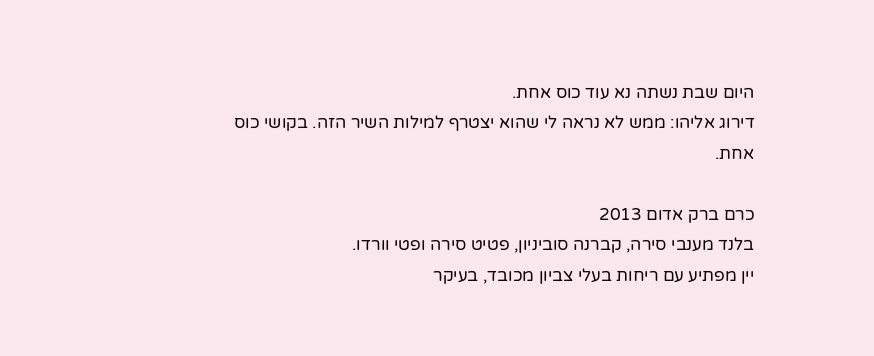היום שבת נשתה נא עוד כוס אחת.
דירוג אליהו: ממש לא נראה לי שהוא יצטרף למילות השיר הזה. בקושי כוס אחת.

כרם ברק אדום 2013
בלנד מענבי סירה, קברנה סוביניון, פטיט סירה ופטי וורדו.
יין מפתיע עם ריחות בעלי צביון מכובד, בעיקר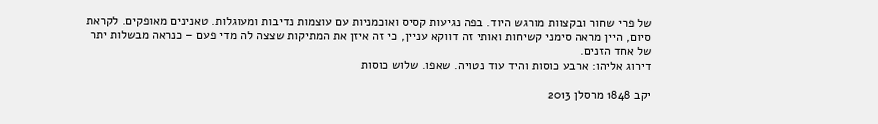של פרי שחור ובקצוות מורגש היוד. בפה נגיעות קסיס ואוכמניות עם עוצמות נדיבות ומעוגלות. טאנינים מאופקים. לקראת סיום, היין מראה סימני קשיחות ואותי זה דווקא עניין, כי זה איזן את המתיקות שצצה לה מדי פעם – כנראה מבשלות יתר של אחד הזנים.
דירוג אליהו: ארבע כוסות והיד עוד נטויה. שאפו. שלוש כוסות

יקב 1848 מרסלן 2013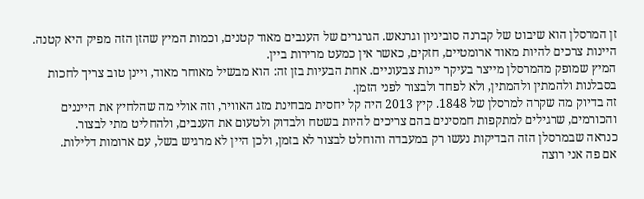זן המרסלן הוא שיבוט של קברנה סוביניון וגרנאש. הגרגרים של הענבים מאוד קטנים, וכמות המיץ שהזן הזה מפיק היא קטנה. היינות צרכים להיות מאוד ארומטיים, חזקים, כאשר אין כמעט מרירות ביין.
המיץ שמופק מהמרסלן מייצר בעיקר יינות צבעוניים. אחת הבעיות בזן זה: הוא מבשיל מאוחר מאוד, ויינן טוב צריך לחכות בסבלנות ולהמתין ולהמתין, ולא לפחד ולבצור לפני הזמן.
זה בדיוק מה שקרה למרסלן של 1848. קיץ 2013 היה קל יחסית מבחינת מזג האוויר, וזה אולי מה שהלחיץ את הייננים והכורמים, שרגילים למתקפות חמסינים בהם צריכים להיות בשטח ולבדוק ולטעום את הענבים, ולהחליט מתי לבצור.
כנראה שבמרסלן הזה הבדיקות נעשו רק במעבדה והוחלט לבצור לא בזמן, ולכן היין לא מרגיש בשל, עם ארומות דלילות.
אם פה אני רוצה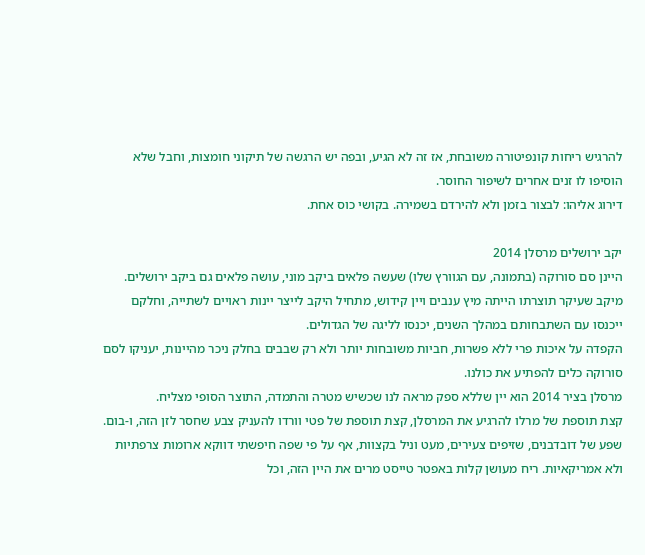להרגיש ריחות קונפיטורה משובחת, אז זה לא הגיע, ובפה יש הרגשה של תיקוני חומצות, וחבל שלא הוסיפו לו זנים אחרים לשיפור החוסר.
דירוג אליהו: לבצור בזמן ולא להירדם בשמירה. בקושי כוס אחת.

יקב ירושלים מרסלן 2014
היינן סם סורוקה (בתמונה, עם הגוורץ שלו) שעשה פלאים ביקב מוני, עושה פלאים גם ביקב ירושלים.
מיקב שעיקר תוצרתו הייתה מיץ ענבים ויין קידוש, מתחיל היקב לייצר יינות ראויים לשתייה, וחלקם ייכנסו עם השתבחותם במהלך השנים, יכנסו לליגה של הגדולים.
הקפדה על איכות פרי ללא פשרות, חביות משובחות יותר ולא רק שבבים בחלק ניכר מהיינות, יעניקו לסם סורוקה כלים להפתיע את כולנו.
מרסלן בציר 2014 הוא יין שללא ספק מראה לנו שכשיש מטרה והתמדה, התוצר הסופי מצליח.
קצת תוספת של מרלו להרגיע את המרסלן, קצת תוספת של פטי וורדו להעניק צבע שחסר לזן הזה, ו-בום.
שפע של דובדבנים, שזיפים צעירים, מעט וניל בקצוות, אף על פי שפה חיפשתי דווקא ארומות צרפתיות ולא אמריקאיות. ריח מעושן קלות באפטר טייסט מרים את היין הזה, וכל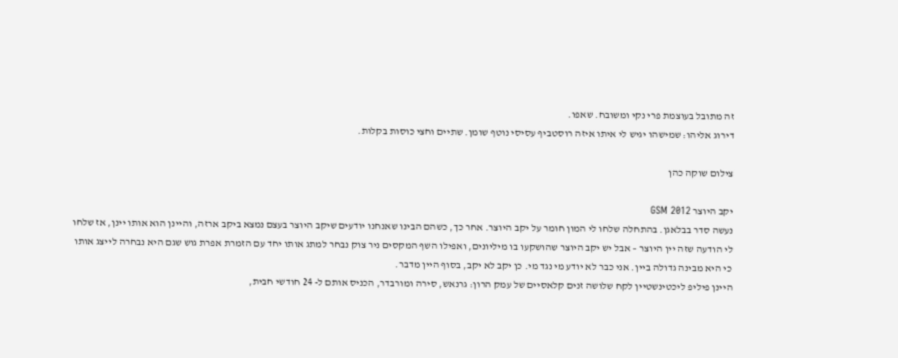זה מתובל בעוצמת פרי נקי ומשובח. שאפו.
דירוג אליהו: שמישהו יגיש לי איתו איזה רוסטביף עסיסי נוטף שומן. שתיים וחצי כוסות בקלות.

צילום שוקה כהן

יקב היוצר GSM 2012
נעשה סדר בבלאגן. בהתחלה שלחו לי המון חומר על יקב היוצר. אחר כך, כשהם הבינו שאנחנו יודעים שיקב היוצר בעצם נמצא ביקב ארזה, והיינן הוא אותו יינן, אז שלחו לי הודעה שזה יין היוצר – אבל יש יקב היוצר שהושקעו בו מיליונים, ואפילו השף המקסים ניר צוק נבחר למתג אותו יחד עם הזמרת אפרת גוש שגם היא נבחרה לייצג אותו כי היא מבינה גדולה ביין. אני כבר לא יודע מי נגד מי. כן יקב לא יקב, בסוף היין מדבר.
היינן פיליפ ליכטינשטיין לקח שלושה זנים קלאסיים של עמק הרון: גרנאש, סירה ומורבדר, הכניס אותם ל- 24 חודשי חבית,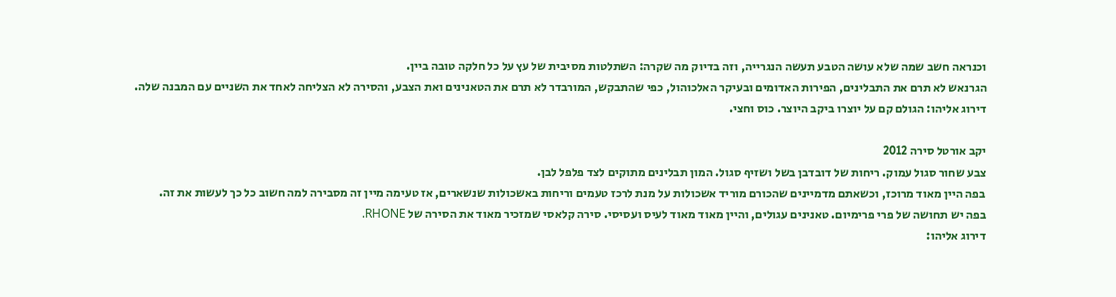וכנראה חשב שמה שלא עושה הטבע תעשה הנגרייה, וזה בדיוק מה שקרה: השתלטות מסיבית של עץ על כל חלקה טובה ביין.
הגרנאש לא תרם את התבלינים, הפירות האדומים ובעיקר האלכוהול, כפי שהתבקש, המורבדר לא תרם את הטאנינים ואת הצבע, והסירה לא הצליחה לאחד את השניים עם המבנה שלה.
דירוג אליהו: הגולם קם על יוצרו ביקב היוצר. כוס וחצי.

יקב אורטל סירה 2012
צבע שחור סגול עמוק. ריחות של דובדבן בשל ושזיף סגול. המון תבלינים מתוקים לצד פלפל לבן.
בפה היין מאוד מרוכז, וכשאתם מדמיינים שהכורם מוריד אשכולות על מנת לרכז טעמים וריחות באשכולות שנשארים, אז טעימה מיין זה מסבירה למה חשוב כל כך לעשות את זה.
בפה יש תחושה של פרי פרימיום. טאנינים עגולים, והיין מאוד מאוד לעיס ועסיסי. סירה קלאסי שמזכיר מאוד את הסירה של RHONE.
דירוג אליהו: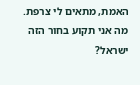האמת, מתאים לי צרפת. מה אני תקוע בחור הזה ישראל?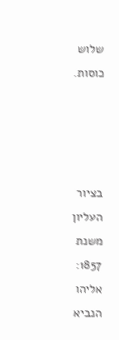שלוש כוסות.




בציור העליון משנת 1857: אליהו הנביא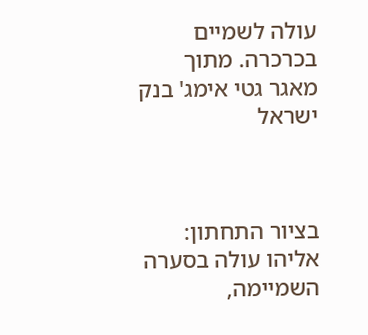עולה לשמיים בכרכרה. מתוך מאגר גטי אימג' בנק ישראל



בציור התחתון: אליהו עולה בסערה השמיימה,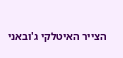הצייר האיטלקי ג'ובאני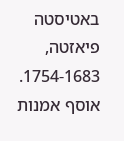באטיסטה פיאזטה, 1754-1683. אוסף אמנות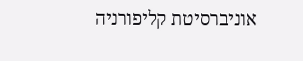אוניברסיטת קליפורניה